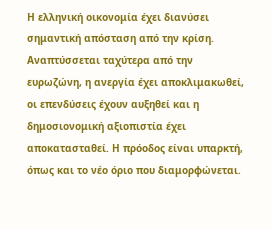Η ελληνική οικονομία έχει διανύσει σημαντική απόσταση από την κρίση. Αναπτύσσεται ταχύτερα από την ευρωζώνη, η ανεργία έχει αποκλιμακωθεί, οι επενδύσεις έχουν αυξηθεί και η δημοσιονομική αξιοπιστία έχει αποκατασταθεί. Η πρόοδος είναι υπαρκτή, όπως και το νέο όριο που διαμορφώνεται.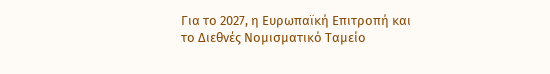Για το 2027, η Ευρωπαϊκή Επιτροπή και το Διεθνές Νομισματικό Ταμείο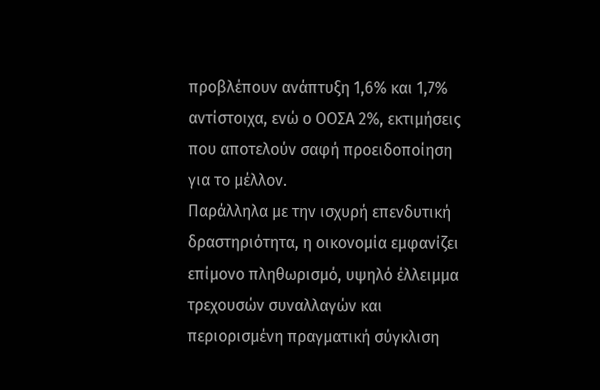προβλέπουν ανάπτυξη 1,6% και 1,7% αντίστοιχα, ενώ ο ΟΟΣΑ 2%, εκτιμήσεις που αποτελούν σαφή προειδοποίηση για το μέλλον.
Παράλληλα με την ισχυρή επενδυτική δραστηριότητα, η οικονομία εμφανίζει επίμονο πληθωρισμό, υψηλό έλλειμμα τρεχουσών συναλλαγών και περιορισμένη πραγματική σύγκλιση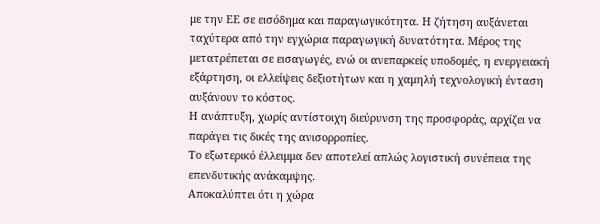με την ΕΕ σε εισόδημα και παραγωγικότητα. Η ζήτηση αυξάνεται ταχύτερα από την εγχώρια παραγωγική δυνατότητα. Μέρος της μετατρέπεται σε εισαγωγές, ενώ οι ανεπαρκείς υποδομές, η ενεργειακή εξάρτηση, οι ελλείψεις δεξιοτήτων και η χαμηλή τεχνολογική ένταση αυξάνουν το κόστος.
Η ανάπτυξη, χωρίς αντίστοιχη διεύρυνση της προσφοράς, αρχίζει να παράγει τις δικές της ανισορροπίες.
Το εξωτερικό έλλειμμα δεν αποτελεί απλώς λογιστική συνέπεια της επενδυτικής ανάκαμψης.
Αποκαλύπτει ότι η χώρα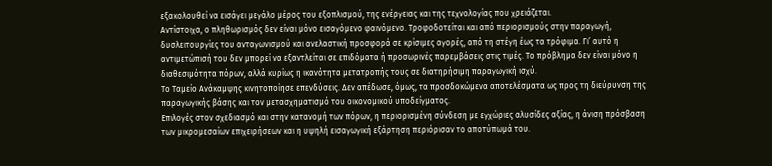εξακολουθεί να εισάγει μεγάλο μέρος του εξοπλισμού, της ενέργειας και της τεχνολογίας που χρειάζεται.
Αντίστοιχα, ο πληθωρισμός δεν είναι μόνο εισαγόμενο φαινόμενο. Τροφοδοτείται και από περιορισμούς στην παραγωγή, δυσλειτουργίες του ανταγωνισμού και ανελαστική προσφορά σε κρίσιμες αγορές, από τη στέγη έως τα τρόφιμα. Γι’ αυτό η αντιμετώπισή του δεν μπορεί να εξαντλείται σε επιδόματα ή προσωρινές παρεμβάσεις στις τιμές. Το πρόβλημα δεν είναι μόνο η διαθεσιμότητα πόρων, αλλά κυρίως η ικανότητα μετατροπής τους σε διατηρήσιμη παραγωγική ισχύ.
Το Ταμείο Ανάκαμψης κινητοποίησε επενδύσεις. Δεν απέδωσε, όμως, τα προσδοκώμενα αποτελέσματα ως προς τη διεύρυνση της παραγωγικής βάσης και τον μετασχηματισμό του οικονομικού υποδείγματος.
Επιλογές στον σχεδιασμό και στην κατανομή των πόρων, η περιορισμένη σύνδεση με εγχώριες αλυσίδες αξίας, η άνιση πρόσβαση των μικρομεσαίων επιχειρήσεων και η υψηλή εισαγωγική εξάρτηση περιόρισαν το αποτύπωμά του.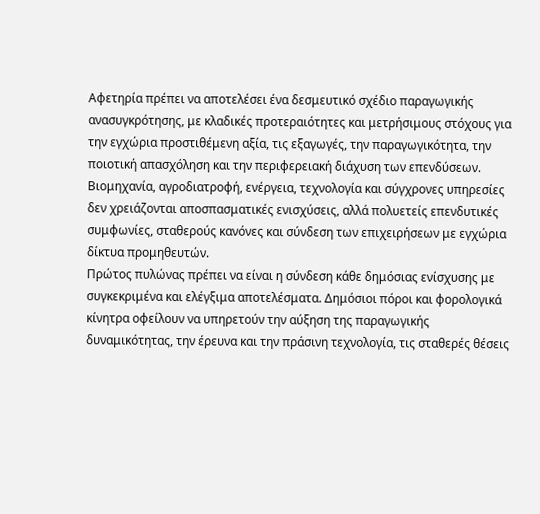Αφετηρία πρέπει να αποτελέσει ένα δεσμευτικό σχέδιο παραγωγικής ανασυγκρότησης, με κλαδικές προτεραιότητες και μετρήσιμους στόχους για την εγχώρια προστιθέμενη αξία, τις εξαγωγές, την παραγωγικότητα, την ποιοτική απασχόληση και την περιφερειακή διάχυση των επενδύσεων. Βιομηχανία, αγροδιατροφή, ενέργεια, τεχνολογία και σύγχρονες υπηρεσίες δεν χρειάζονται αποσπασματικές ενισχύσεις, αλλά πολυετείς επενδυτικές συμφωνίες, σταθερούς κανόνες και σύνδεση των επιχειρήσεων με εγχώρια δίκτυα προμηθευτών.
Πρώτος πυλώνας πρέπει να είναι η σύνδεση κάθε δημόσιας ενίσχυσης με συγκεκριμένα και ελέγξιμα αποτελέσματα. Δημόσιοι πόροι και φορολογικά κίνητρα οφείλουν να υπηρετούν την αύξηση της παραγωγικής δυναμικότητας, την έρευνα και την πράσινη τεχνολογία, τις σταθερές θέσεις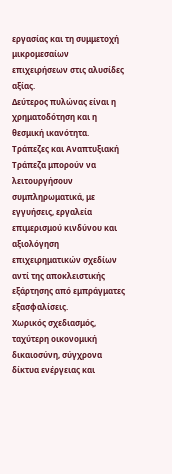εργασίας και τη συμμετοχή μικρομεσαίων επιχειρήσεων στις αλυσίδες αξίας.
Δεύτερος πυλώνας είναι η χρηματοδότηση και η θεσμική ικανότητα. Τράπεζες και Αναπτυξιακή Τράπεζα μπορούν να λειτουργήσουν συμπληρωματικά, με εγγυήσεις, εργαλεία επιμερισμού κινδύνου και αξιολόγηση επιχειρηματικών σχεδίων αντί της αποκλειστικής εξάρτησης από εμπράγματες εξασφαλίσεις.
Χωρικός σχεδιασμός, ταχύτερη οικονομική δικαιοσύνη, σύγχρονα δίκτυα ενέργειας και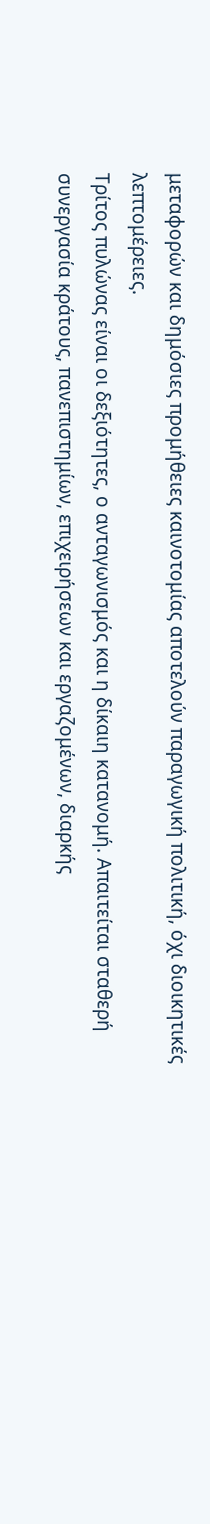μεταφορών και δημόσιες προμήθειες καινοτομίας αποτελούν παραγωγική πολιτική, όχι διοικητικές λεπτομέρειες.
Τρίτος πυλώνας είναι οι δεξιότητες, ο ανταγωνισμός και η δίκαιη κατανομή. Απαιτείται σταθερή συνεργασία κράτους, πανεπιστημίων, επιχειρήσεων και εργαζομένων, διαρκής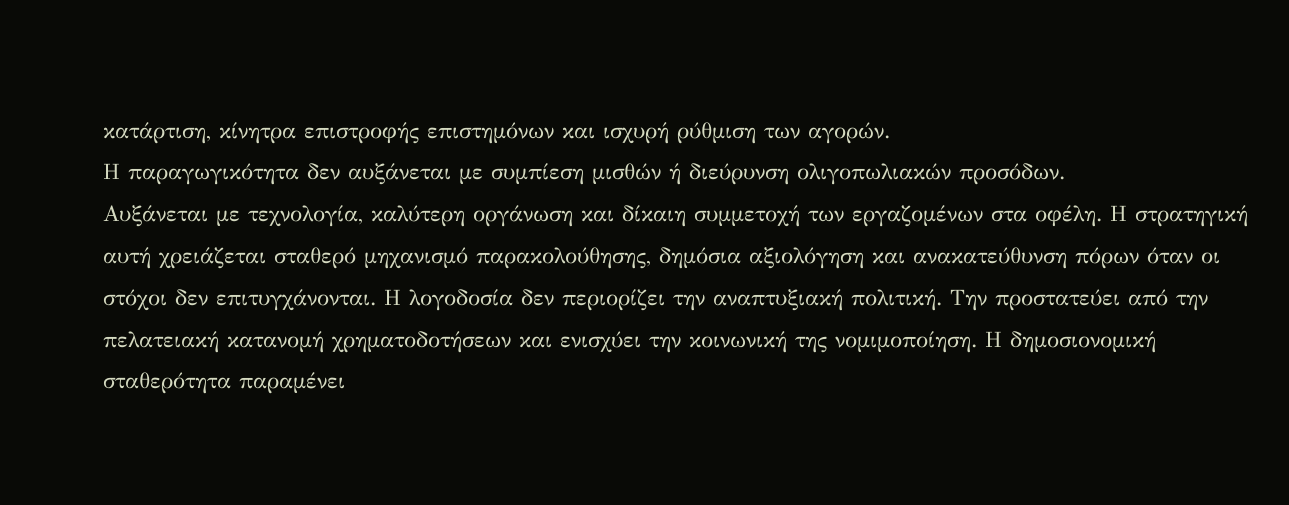κατάρτιση, κίνητρα επιστροφής επιστημόνων και ισχυρή ρύθμιση των αγορών.
Η παραγωγικότητα δεν αυξάνεται με συμπίεση μισθών ή διεύρυνση ολιγοπωλιακών προσόδων.
Αυξάνεται με τεχνολογία, καλύτερη οργάνωση και δίκαιη συμμετοχή των εργαζομένων στα οφέλη. Η στρατηγική αυτή χρειάζεται σταθερό μηχανισμό παρακολούθησης, δημόσια αξιολόγηση και ανακατεύθυνση πόρων όταν οι στόχοι δεν επιτυγχάνονται. Η λογοδοσία δεν περιορίζει την αναπτυξιακή πολιτική. Την προστατεύει από την πελατειακή κατανομή χρηματοδοτήσεων και ενισχύει την κοινωνική της νομιμοποίηση. Η δημοσιονομική σταθερότητα παραμένει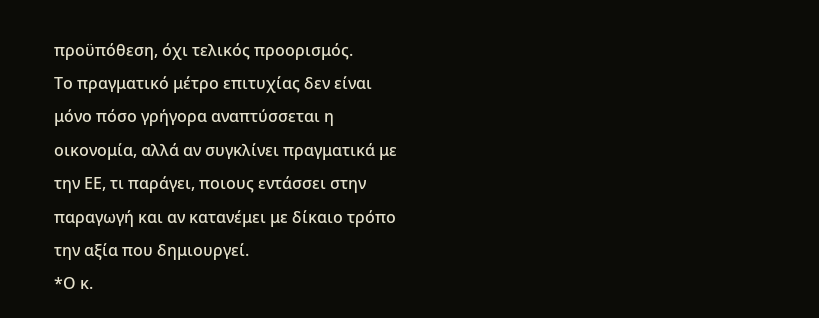προϋπόθεση, όχι τελικός προορισμός.
Το πραγματικό μέτρο επιτυχίας δεν είναι μόνο πόσο γρήγορα αναπτύσσεται η οικονομία, αλλά αν συγκλίνει πραγματικά με την ΕΕ, τι παράγει, ποιους εντάσσει στην παραγωγή και αν κατανέμει με δίκαιο τρόπο την αξία που δημιουργεί.
*Ο κ.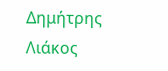Δημήτρης Λιάκος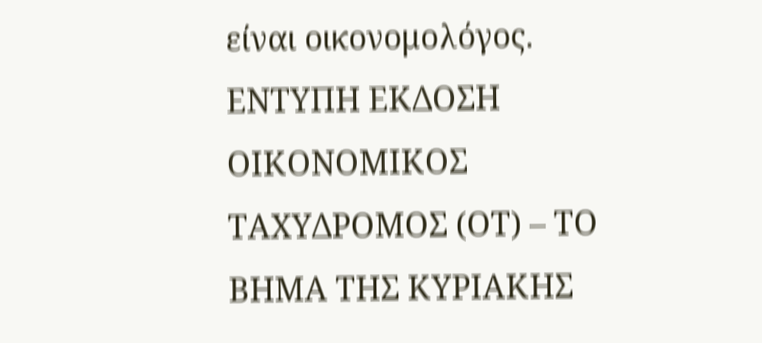είναι οικονομολόγος.
ΕΝΤΥΠΗ ΕΚΔΟΣΗ ΟΙΚΟΝΟΜΙΚΟΣ ΤΑΧΥΔΡΟΜΟΣ (ΟΤ) – ΤΟ ΒΗΜΑ ΤΗΣ ΚΥΡΙΑΚΗΣ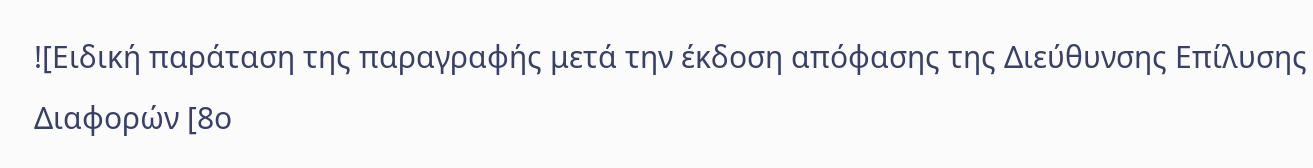![Ειδική παράταση της παραγραφής μετά την έκδοση απόφασης της Διεύθυνσης Επίλυσης Διαφορών [8ο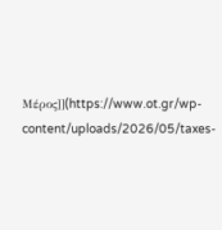Μέρος]](https://www.ot.gr/wp-content/uploads/2026/05/taxes-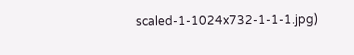scaled-1-1024x732-1-1-1.jpg)